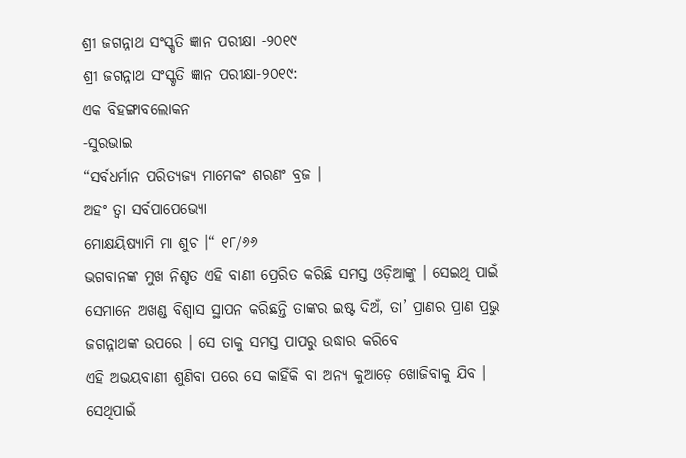ଶ୍ରୀ ଜଗନ୍ନାଥ ସଂସ୍କୃତି ଜ୍ଞାନ ପରୀକ୍ଷା -୨୦୧୯
ଶ୍ରୀ ଜଗନ୍ନାଥ ସଂସ୍କୃତି ଜ୍ଞାନ ପରୀକ୍ଷା-୨୦୧୯:
ଏକ ବିହଙ୍ଗାବଲୋକନ
-ସୁରଭାଇ
“ସର୍ବଧର୍ମାନ ପରିତ୍ୟଜ୍ୟ ମାମେକଂ ଶରଣଂ ବ୍ରଜ ।
ଅହଂ ତ୍ୱା ସର୍ବପାପେଭ୍ୟୋ
ମୋକ୍ଷୟିଷ୍ୟାମି ମା ଶୁଚ ।“ ୧୮/୬୬
ଭଗବାନଙ୍କ ମୁଖ ନିଶୃତ ଏହି ବାଣୀ ପ୍ରେରିତ କରିଛି ସମସ୍ତ ଓଡ଼ିଆଙ୍କୁ । ସେଇଥି ପାଇଁ
ସେମାନେ ଅଖଣ୍ଡ ବିଶ୍ୱାସ ସ୍ଥାପନ କରିଛନ୍ତି ତାଙ୍କର ଇଷ୍ଟ ଦିଅଁ, ତା’ ପ୍ରାଣର ପ୍ରାଣ ପ୍ରଭୁ ଜଗନ୍ନାଥଙ୍କ ଉପରେ । ସେ ତାକୁ ସମସ୍ତ ପାପରୁ ଉଦ୍ଧାର କରିବେ
ଏହି ଅଭୟବାଣୀ ଶୁଣିବା ପରେ ସେ କାହିଁକି ବା ଅନ୍ୟ କୁଆଡ଼େ ଖୋଜିବାକୁ ଯିବ । ସେଥିପାଇଁ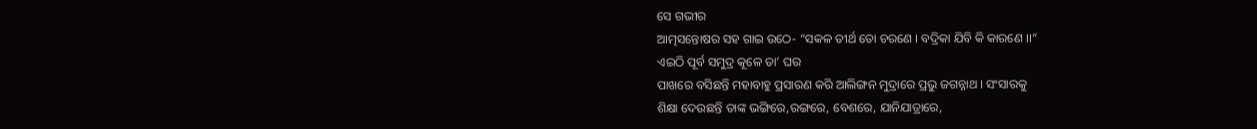ସେ ଗଭୀର
ଆତ୍ମସନ୍ତୋଷର ସହ ଗାଇ ଉଠେ- “ସକଳ ତୀର୍ଥ ତୋ ଚରଣେ । ବଦ୍ରିକା ଯିବି କି କାରଣେ ।।“
ଏଇଠି ପୂର୍ବ ସମୁଦ୍ର କୂଳେ ତା’ ଘର
ପାଖରେ ବସିଛନ୍ତି ମହାବାହୁ ପ୍ରସାରଣ କରି ଆଲିଙ୍ଗନ ମୁଦ୍ରାରେ ପ୍ରଭୁ ଜଗନ୍ନାଥ । ସଂସାରକୁ
ଶିକ୍ଷା ଦେଉଛନ୍ତି ତାଙ୍କ ଭଙ୍ଗିରେ,ରଙ୍ଗରେ, ବେଶରେ, ଯାନିଯାତ୍ରାରେ,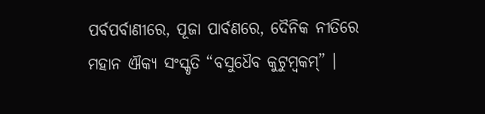ପର୍ବପର୍ବାଣୀରେ, ପୂଜା ପାର୍ବଣରେ, ଦୈନିକ ନୀତିରେ
ମହାନ ଐକ୍ୟ ସଂସ୍କୃତି “ବସୁଧୈବ କୁଟୁମ୍ବକମ୍” ।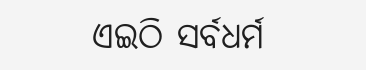ଏଇଠି ସର୍ବଧର୍ମ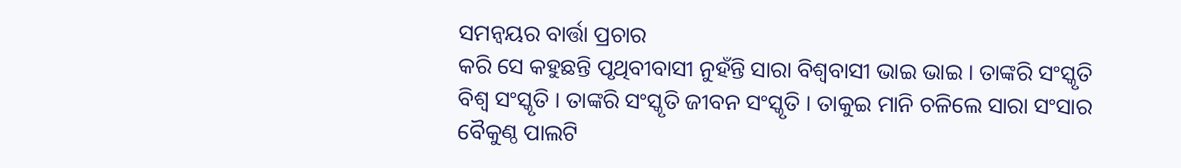ସମନ୍ୱୟର ବାର୍ତ୍ତା ପ୍ରଚାର
କରି ସେ କହୁଛନ୍ତି ପୃଥିବୀବାସୀ ନୁହଁନ୍ତି ସାରା ବିଶ୍ୱବାସୀ ଭାଇ ଭାଇ । ତାଙ୍କରି ସଂସ୍କୃତି
ବିଶ୍ୱ ସଂସ୍କୃତି । ତାଙ୍କରି ସଂସ୍କୃତି ଜୀବନ ସଂସ୍କୃତି । ତାକୁଇ ମାନି ଚଳିଲେ ସାରା ସଂସାର
ବୈକୁଣ୍ଠ ପାଲଟି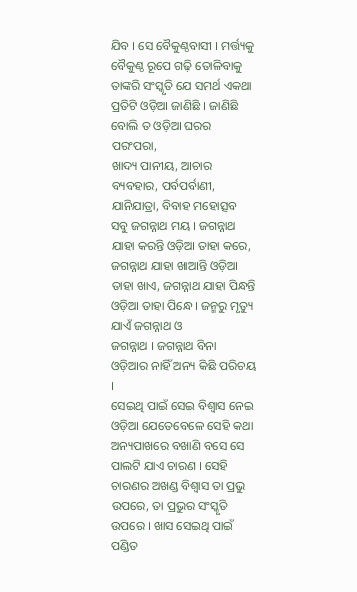ଯିବ । ସେ ବୈକୁଣ୍ଠବାସୀ । ମର୍ତ୍ତ୍ୟକୁ ବୈକୁଣ୍ଠ ରୂପେ ଗଢ଼ି ତୋଳିବାକୁ
ତାଙ୍କରି ସଂସ୍କୃତି ଯେ ସମର୍ଥ ଏକଥା ପ୍ରତିଟି ଓଡ଼ିଆ ଜାଣିଛି । ଜାଣିଛି ବୋଲି ତ ଓଡ଼ିଆ ଘରର
ପରଂପରା,
ଖାଦ୍ୟ ପାନୀୟ, ଆଚାର ବ୍ୟବହାର, ପର୍ବପର୍ବାଣୀ, ଯାନିଯାତ୍ରା, ବିବାହ ମହୋତ୍ସବ
ସବୁ ଜଗନ୍ନାଥ ମୟ । ଜଗନ୍ନାଥ ଯାହା କରନ୍ତି ଓଡ଼ିଆ ତାହା କରେ, ଜଗନ୍ନାଥ ଯାହା ଖାଆନ୍ତି ଓଡ଼ିଆ ତାହା ଖାଏ, ଜଗନ୍ନାଥ ଯାହା ପିନ୍ଧନ୍ତି ଓଡ଼ିଆ ତାହା ପିନ୍ଧେ । ଜନ୍ମରୁ ମୃତ୍ୟୁ ଯାଏଁ ଜଗନ୍ନାଥ ଓ
ଜଗନ୍ନାଥ । ଜଗନ୍ନାଥ ବିନା ଓଡ଼ିଆର ନାହିଁ ଅନ୍ୟ କିଛି ପରିଚୟ ।
ସେଇଥି ପାଇଁ ସେଇ ବିଶ୍ୱାସ ନେଇ ଓଡ଼ିଆ ଯେତେବେଳେ ସେହି କଥା ଅନ୍ୟପାଖରେ ବଖାଣି ବସେ ସେ
ପାଲଟି ଯାଏ ଚାରଣ । ସେହି ଚାରଣର ଅଖଣ୍ଡ ବିଶ୍ୱାସ ତା ପ୍ରଭୁ ଉପରେ, ତା ପ୍ରଭୁର ସଂସ୍କୃତି ଉପରେ । ଖାସ ସେଇଥି ପାଇଁ ପଣ୍ଡିତ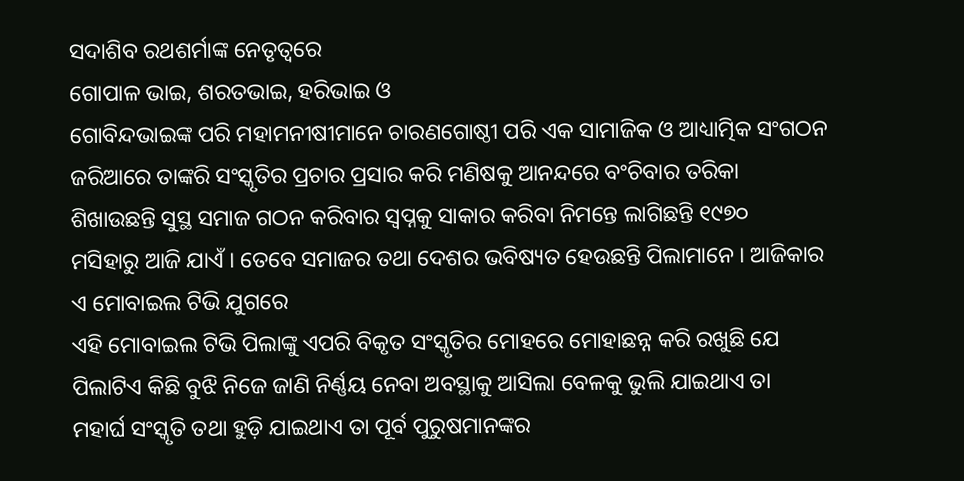ସଦାଶିବ ରଥଶର୍ମାଙ୍କ ନେତୃତ୍ୱରେ
ଗୋପାଳ ଭାଇ, ଶରତଭାଇ, ହରିଭାଇ ଓ
ଗୋବିନ୍ଦଭାଇଙ୍କ ପରି ମହାମନୀଷୀମାନେ ଚାରଣଗୋଷ୍ଠୀ ପରି ଏକ ସାମାଜିକ ଓ ଆଧ୍ୟାତ୍ମିକ ସଂଗଠନ
ଜରିଆରେ ତାଙ୍କରି ସଂସ୍କୃତିର ପ୍ରଚାର ପ୍ରସାର କରି ମଣିଷକୁ ଆନନ୍ଦରେ ବଂଚିବାର ତରିକା
ଶିଖାଉଛନ୍ତି ସୁସ୍ଥ ସମାଜ ଗଠନ କରିବାର ସ୍ୱପ୍ନକୁ ସାକାର କରିବା ନିମନ୍ତେ ଲାଗିଛନ୍ତି ୧୯୭୦
ମସିହାରୁ ଆଜି ଯାଏଁ । ତେବେ ସମାଜର ତଥା ଦେଶର ଭବିଷ୍ୟତ ହେଉଛନ୍ତି ପିଲାମାନେ । ଆଜିକାର ଏ ମୋବାଇଲ ଟିଭି ଯୁଗରେ
ଏହି ମୋବାଇଲ ଟିଭି ପିଲାଙ୍କୁ ଏପରି ବିକୃତ ସଂସ୍କୃତିର ମୋହରେ ମୋହାଛନ୍ନ କରି ରଖୁଛି ଯେ
ପିଲାଟିଏ କିଛି ବୁଝି ନିଜେ ଜାଣି ନିର୍ଣ୍ଣୟ ନେବା ଅବସ୍ଥାକୁ ଆସିଲା ବେଳକୁ ଭୁଲି ଯାଇଥାଏ ତା
ମହାର୍ଘ ସଂସ୍କୃତି ତଥା ହୁଡ଼ି ଯାଇଥାଏ ତା ପୂର୍ବ ପୁରୁଷମାନଙ୍କର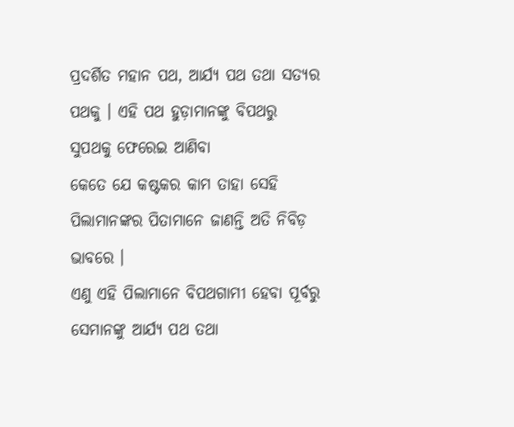ପ୍ରଦର୍ଶିତ ମହାନ ପଥ, ଆର୍ଯ୍ୟ ପଥ ତଥା ସତ୍ୟର ପଥକୁ । ଏହି ପଥ ହୁଡ଼ାମାନଙ୍କୁ ବିପଥରୁ ସୁପଥକୁ ଫେରେଇ ଆଣିବା
କେତେ ଯେ କଷ୍ଟକର କାମ ତାହା ସେହି ପିଲାମାନଙ୍କର ପିତାମାନେ ଜାଣନ୍ତି ଅତି ନିବିଡ଼ ଭାବରେ ।
ଏଣୁ ଏହି ପିଲାମାନେ ବିପଥଗାମୀ ହେବା ପୂର୍ବରୁ ସେମାନଙ୍କୁ ଆର୍ଯ୍ୟ ପଥ ତଥା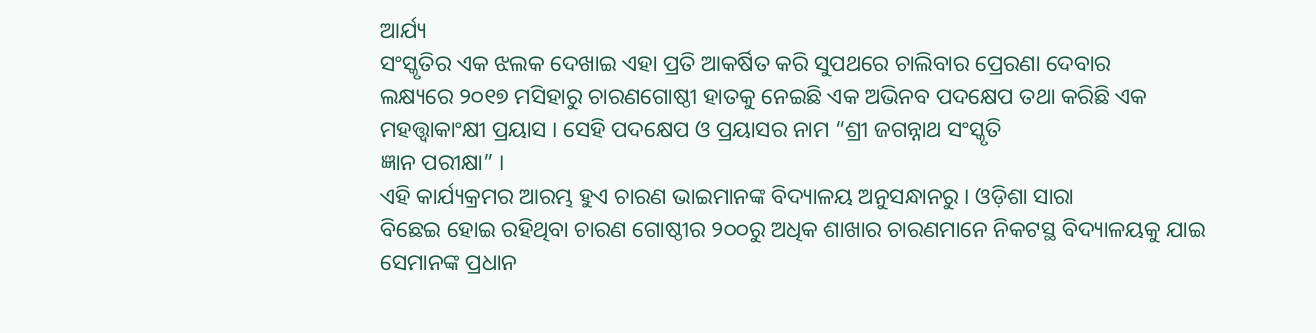ଆର୍ଯ୍ୟ
ସଂସ୍କୃତିର ଏକ ଝଲକ ଦେଖାଇ ଏହା ପ୍ରତି ଆକର୍ଷିତ କରି ସୁପଥରେ ଚାଲିବାର ପ୍ରେରଣା ଦେବାର
ଲକ୍ଷ୍ୟରେ ୨୦୧୭ ମସିହାରୁ ଚାରଣଗୋଷ୍ଠୀ ହାତକୁ ନେଇଛି ଏକ ଅଭିନବ ପଦକ୍ଷେପ ତଥା କରିଛି ଏକ
ମହତ୍ତ୍ୱାକାଂକ୍ଷୀ ପ୍ରୟାସ । ସେହି ପଦକ୍ଷେପ ଓ ପ୍ରୟାସର ନାମ “ଶ୍ରୀ ଜଗନ୍ନାଥ ସଂସ୍କୃତି
ଜ୍ଞାନ ପରୀକ୍ଷା” ।
ଏହି କାର୍ଯ୍ୟକ୍ରମର ଆରମ୍ଭ ହୁଏ ଚାରଣ ଭାଇମାନଙ୍କ ବିଦ୍ୟାଳୟ ଅନୁସନ୍ଧାନରୁ । ଓଡ଼ିଶା ସାରା
ବିଛେଇ ହୋଇ ରହିଥିବା ଚାରଣ ଗୋଷ୍ଠୀର ୨୦୦ରୁ ଅଧିକ ଶାଖାର ଚାରଣମାନେ ନିକଟସ୍ଥ ବିଦ୍ୟାଳୟକୁ ଯାଇ
ସେମାନଙ୍କ ପ୍ରଧାନ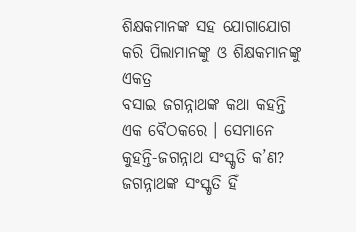ଶିକ୍ଷକମାନଙ୍କ ସହ ଯୋଗାଯୋଗ କରି ପିଲାମାନଙ୍କୁ ଓ ଶିକ୍ଷକମାନଙ୍କୁ ଏକତ୍ର
ବସାଇ ଜଗନ୍ନାଥଙ୍କ କଥା କହନ୍ତି ଏକ ବୈଠକରେ । ସେମାନେ କୁହନ୍ତି-ଜଗନ୍ନାଥ ସଂସ୍କୃତି କ’ଣ? ଜଗନ୍ନାଥଙ୍କ ସଂସ୍କୃତି ହିଁ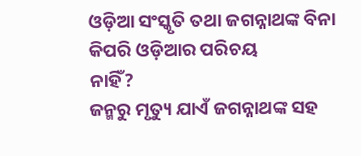ଓଡ଼ିଆ ସଂସ୍କୃତି ତଥା ଜଗନ୍ନାଥଙ୍କ ବିନା କିପରି ଓଡ଼ିଆର ପରିଚୟ
ନାହିଁ?
ଜନ୍ମରୁ ମୃତ୍ୟୁ ଯାଏଁ ଜଗନ୍ନାଥଙ୍କ ସହ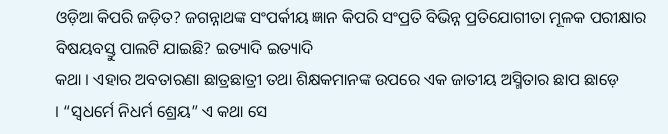ଓଡ଼ିଆ କିପରି ଜଡ଼ିତ? ଜଗନ୍ନାଥଙ୍କ ସଂପର୍କୀୟ ଜ୍ଞାନ କିପରି ସଂପ୍ରତି ବିଭିନ୍ନ ପ୍ରତିଯୋଗୀତା ମୂଳକ ପରୀକ୍ଷାର
ବିଷୟବସ୍ତୁ ପାଲଟି ଯାଇଛି? ଇତ୍ୟାଦି ଇତ୍ୟାଦି
କଥା । ଏହାର ଅବତାରଣା ଛାତ୍ରଛାତ୍ରୀ ତଥା ଶିକ୍ଷକମାନଙ୍କ ଉପରେ ଏକ ଜାତୀୟ ଅସ୍ମିତାର ଛାପ ଛାଡ଼େ
। “ସ୍ୱଧର୍ମେ ନିଧର୍ମ ଶ୍ରେୟ” ଏ କଥା ସେ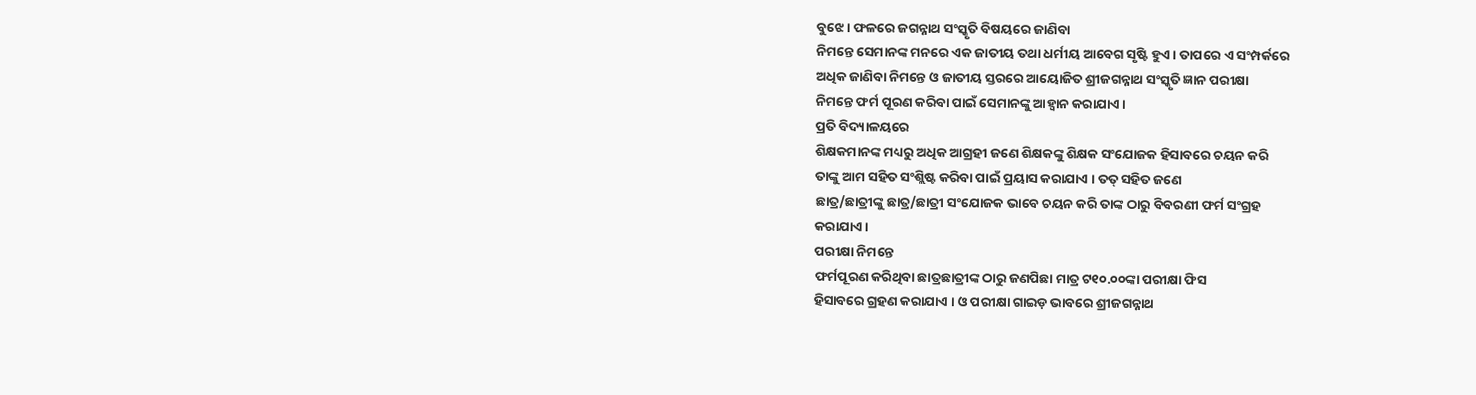ବୁଝେ । ଫଳରେ ଜଗନ୍ନାଥ ସଂସ୍କୃତି ବିଷୟରେ ଜାଣିବା
ନିମନ୍ତେ ସେମାନଙ୍କ ମନରେ ଏକ ଜାତୀୟ ତଥା ଧର୍ମୀୟ ଆବେଗ ସୃଷ୍ଟି ହୁଏ । ତାପରେ ଏ ସଂମ୍ପର୍କରେ
ଅଧିକ ଜାଣିବା ନିମନ୍ତେ ଓ ଜାତୀୟ ସ୍ତରରେ ଆୟୋଜିତ ଶ୍ରୀଜଗନ୍ନାଥ ସଂସ୍କୃତି ଜ୍ଞାନ ପରୀକ୍ଷା
ନିମନ୍ତେ ଫର୍ମ ପୂରଣ କରିବା ପାଇଁ ସେମାନଙ୍କୁ ଆହ୍ୱାନ କରାଯାଏ ।
ପ୍ରତି ବିଦ୍ୟାଳୟରେ
ଶିକ୍ଷକମାନଙ୍କ ମଧ୍ୟରୁ ଅଧିକ ଆଗ୍ରହୀ ଜଣେ ଶିକ୍ଷକଙ୍କୁ ଶିକ୍ଷକ ସଂଯୋଜକ ହିସାବରେ ଚୟନ କରି
ତାଙ୍କୁ ଆମ ସହିତ ସଂଶ୍ଲିଷ୍ଟ କରିବା ପାଇଁ ପ୍ରୟାସ କରାଯାଏ । ତତ୍ ସହିତ ଜଣେ
ଛାତ୍ର/ଛାତ୍ରୀଙ୍କୁ ଛାତ୍ର/ଛାତ୍ରୀ ସଂଯୋଜକ ଭାବେ ଚୟନ କରି ତାଙ୍କ ଠାରୁ ବିବରଣୀ ଫର୍ମ ସଂଗ୍ରହ
କରାଯାଏ ।
ପରୀକ୍ଷା ନିମନ୍ତେ
ଫର୍ମପୂରଣ କରିଥିବା ଛାତ୍ରଛାତ୍ରୀଙ୍କ ଠାରୁ ଜଣପିଛା ମାତ୍ର ଟ୧୦.୦୦ଙ୍କା ପରୀକ୍ଷା ଫିସ
ହିସାବରେ ଗ୍ରହଣ କରାଯାଏ । ଓ ପରୀକ୍ଷା ଗାଇଡ଼ ଭାବରେ ଶ୍ରୀଜଗନ୍ନାଥ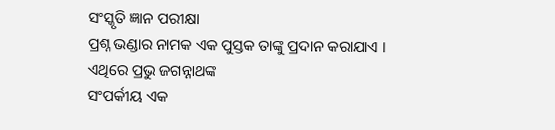ସଂସ୍କୃତି ଜ୍ଞାନ ପରୀକ୍ଷା
ପ୍ରଶ୍ନ ଭଣ୍ଡାର ନାମକ ଏକ ପୁସ୍ତକ ତାଙ୍କୁ ପ୍ରଦାନ କରାଯାଏ । ଏଥିରେ ପ୍ରଭୁ ଜଗନ୍ନାଥଙ୍କ
ସଂପର୍କୀୟ ଏକ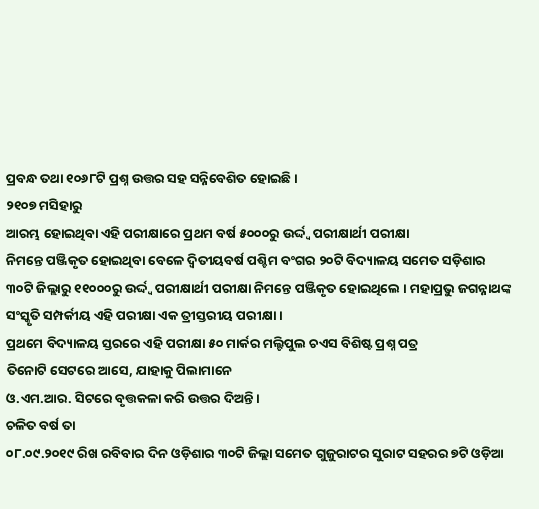ପ୍ରବନ୍ଧ ତଥା ୧୦୬୮ଟି ପ୍ରଶ୍ନ ଉତ୍ତର ସହ ସନ୍ନିବେଶିତ ହୋଇଛି ।
୨୧୦୭ ମସିହାରୁ
ଆରମ୍ଭ ହୋଇଥିବା ଏହି ପରୀକ୍ଷାରେ ପ୍ରଥମ ବର୍ଷ ୫୦୦୦ରୁ ଉର୍ଦ୍ଦ୍ୱ ପରୀକ୍ଷାର୍ଥୀ ପରୀକ୍ଷା
ନିମନ୍ତେ ପଞ୍ଜିକୃତ ହୋଇଥିବା ବେଳେ ଦ୍ୱିତୀୟବର୍ଷ ପଶ୍ଚିମ ବଂଗର ୨୦ଟି ବିଦ୍ୟାଳୟ ସମେତ ସଡ଼ିଶାର
୩୦ଟି ଜିଲ୍ଲାରୁ ୧୧୦୦୦ରୁ ଉର୍ଦ୍ଦ୍ୱ ପରୀକ୍ଷାର୍ଥୀ ପରୀକ୍ଷା ନିମନ୍ତେ ପଞ୍ଜିକୃତ ହୋଇଥିଲେ । ମହାପ୍ରଭୁ ଜଗନ୍ନାଥଙ୍କ ସଂସ୍କୃତି ସମ୍ପର୍କୀୟ ଏହି ପରୀକ୍ଷା ଏକ ତ୍ରୀସ୍ତରୀୟ ପରୀକ୍ଷା ।
ପ୍ରଥମେ ବିଦ୍ୟାଳୟ ସ୍ତରରେ ଏହି ପରୀକ୍ଷା ୫୦ ମାର୍କର ମଲ୍ଟିପୁଲ ଚଏସ ବିଶିଷ୍ଟ ପ୍ରଶ୍ନ ପତ୍ର
ତିନୋଟି ସେଟରେ ଆସେ, ଯାହାକୁ ପିଲାମାନେ
ଓ.ଏମ.ଆର. ସିଟରେ ବୃତ୍ତକଳା କରି ଉତ୍ତର ଦିଅନ୍ତି ।
ଚଳିତ ବର୍ଷ ତା
୦୮.୦୯.୨୦୧୯ ରିଖ ରବିବାର ଦିନ ଓଡ଼ିଶାର ୩୦ଟି ଜିଲ୍ଲା ସମେତ ଗୁଜୁରାଟର ସୁରାଟ ସହରର ୭ଟି ଓଡ଼ିଆ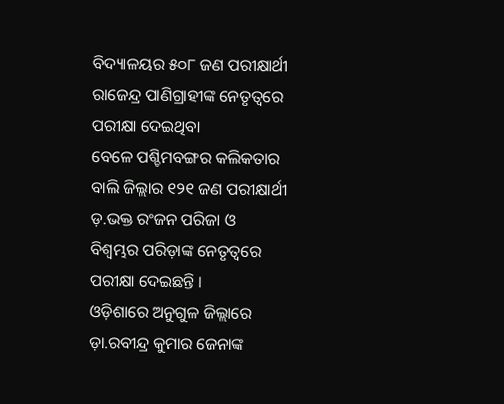ବିଦ୍ୟାଳୟର ୫୦୮ ଜଣ ପରୀକ୍ଷାର୍ଥୀ ରାଜେନ୍ଦ୍ର ପାଣିଗ୍ରାହୀଙ୍କ ନେତୃତ୍ୱରେ ପରୀକ୍ଷା ଦେଇଥିବା
ବେଳେ ପଶ୍ଚିମବଙ୍ଗର କଲିକତାର ବାଲି ଜିଲ୍ଲାର ୧୨୧ ଜଣ ପରୀକ୍ଷାର୍ଥୀ ଡ଼.ଭକ୍ତ ରଂଜନ ପରିଜା ଓ
ବିଶ୍ୱମ୍ଭର ପରିଡ଼ାଙ୍କ ନେତୃତ୍ୱରେ ପରୀକ୍ଷା ଦେଇଛନ୍ତି ।
ଓଡ଼ିଶାରେ ଅନୁଗୁଳ ଜିଲ୍ଲାରେ ଡ଼ା.ରବୀନ୍ଦ୍ର କୁମାର ଜେନାଙ୍କ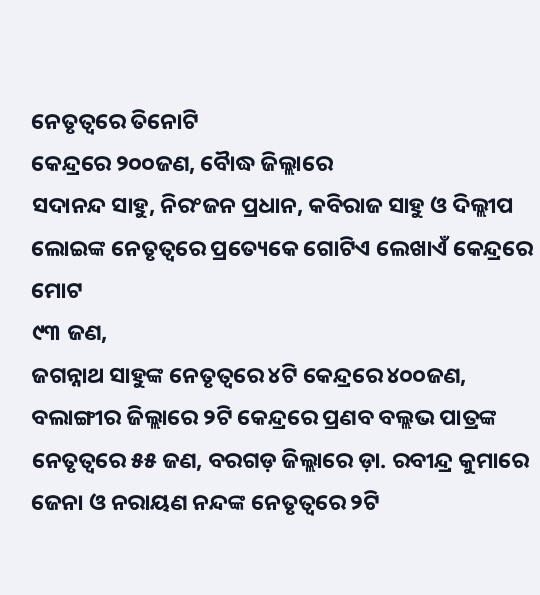ନେତୃତ୍ୱରେ ତିନୋଟି
କେନ୍ଦ୍ରରେ ୨୦୦ଜଣ, ବୈାଦ୍ଧ ଜିଲ୍ଲାରେ
ସଦାନନ୍ଦ ସାହୁ, ନିରଂଜନ ପ୍ରଧାନ, କବିରାଜ ସାହୁ ଓ ଦିଲ୍ଲୀପ ଲୋଇଙ୍କ ନେତୃତ୍ୱରେ ପ୍ରତ୍ୟେକେ ଗୋଟିଏ ଲେଖାଏଁ କେନ୍ଦ୍ରରେ ମୋଟ
୯୩ ଜଣ,
ଜଗନ୍ନାଥ ସାହୁଙ୍କ ନେତୃତ୍ୱରେ ୪ଟି କେନ୍ଦ୍ରରେ ୪୦୦ଜଣ, ବଲାଙ୍ଗୀର ଜିଲ୍ଲାରେ ୨ଟି କେନ୍ଦ୍ରରେ ପ୍ରଣବ ବଲ୍ଲଭ ପାତ୍ରଙ୍କ ନେତୃତ୍ୱରେ ୫୫ ଜଣ, ବରଗଡ଼ ଜିଲ୍ଲାରେ ଡ଼ା. ରବୀନ୍ଦ୍ର କୁମାରେ ଜେନା ଓ ନରାୟଣ ନନ୍ଦଙ୍କ ନେତୃତ୍ୱରେ ୨ଟି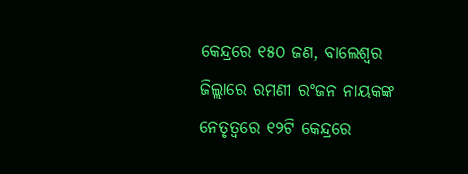କେନ୍ଦ୍ରରେ ୧୫୦ ଜଣ, ବାଲେଶ୍ୱର
ଜିଲ୍ଲାରେ ରମଣୀ ରଂଜନ ନାୟକଙ୍କ ନେତୃତ୍ୱରେ ୧୨ଟି କେନ୍ଦ୍ରରେ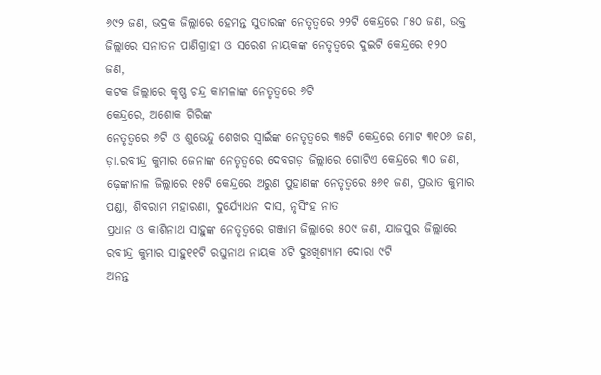୬୯୨ ଜଣ, ଭଦ୍ରକ ଜିଲ୍ଲାରେ ହେମନ୍ତ ସୁତାରଙ୍କ ନେତୃତ୍ୱରେ ୨୨ଟି କେନ୍ଦ୍ରରେ ୮୫୦ ଜଣ, ଉକ୍ତ ଜିଲ୍ଲାରେ ସନାତନ ପାଣିଗ୍ରାହୀ ଓ ସରେଶ ନାୟକଙ୍କ ନେତୃତ୍ୱରେ ଦୁଇଟି କେନ୍ଦ୍ରରେ ୧୨୦
ଜଣ,
କଟକ ଜିଲ୍ଲାରେ କୃଷ୍ଣ ଚନ୍ଦ୍ର କାମଳାଙ୍କ ନେତୃତ୍ୱରେ ୬ଟି
କେନ୍ଦ୍ରରେ, ଅଶୋକ ଗିରିଙ୍କ
ନେତୃତ୍ୱରେ ୬ଟି ଓ ଶୁଭେନ୍ଦୁ ଶେଖର ସ୍ୱାଇଁଙ୍କ ନେତୃତ୍ୱରେ ୩୫ଟି କେନ୍ଦ୍ରରେ ମୋଟ ୩୧୦୬ ଜଣ, ଡ଼ା.ରବୀନ୍ଦ୍ର କୁମାର ଜେନାଙ୍କ ନେତୃତ୍ୱରେ ଦେବଗଡ଼ ଜିଲ୍ଲାରେ ଗୋଟିଏ କେନ୍ଦ୍ରରେ ୩୦ ଜଣ, ଢ଼େଙ୍କାନାଳ ଜିଲ୍ଲାରେ ୧୫ଟି କେନ୍ଦ୍ରରେ ଅରୁଣ ପୁହାଣଙ୍କ ନେତୃତ୍ୱରେ ୫୬୧ ଜଣ, ପ୍ରଭାତ କୁମାର ପଣ୍ଡା, ଶିବରାମ ମହାରଣା, ଦୁର୍ଯ୍ୟୋଧନ ଦାସ, ନୃସିଂହ ନାତ
ପ୍ରଧାନ ଓ କାଶିନାଥ ସାହୁଙ୍କ ନେତୃତ୍ୱରେ ଗଞ୍ଜାମ ଜିଲ୍ଲାରେ ୫୦୯ ଜଣ, ଯାଜପୁର ଜିଲ୍ଲାରେ ରବୀନ୍ଦ୍ର କୁମାର ସାହୁ୧୧ଟି ରଘୁନାଥ ନାୟକ ୪ଟି ଦୁଃଖିଶ୍ୟାମ ଦୋରା ୯ଟି
ଅନନ୍ତ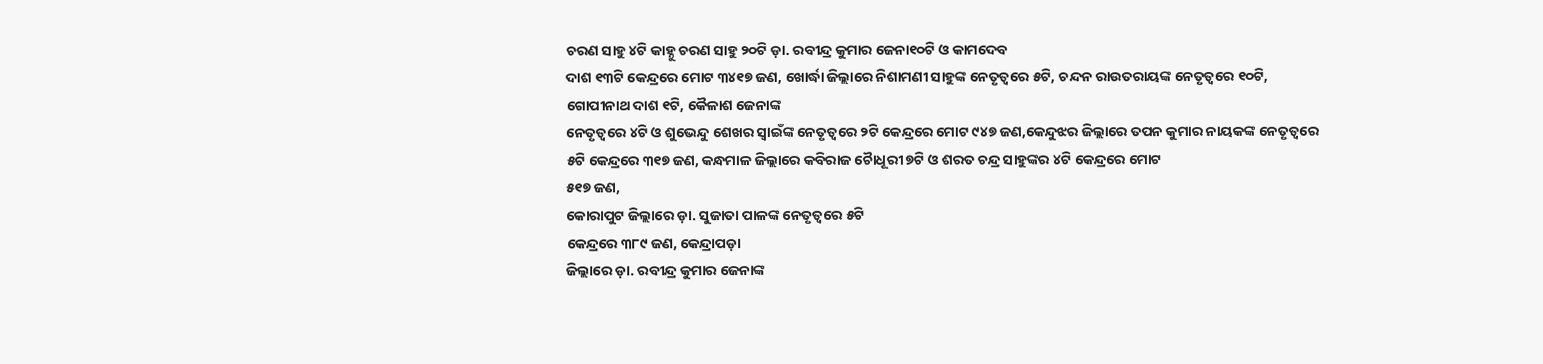ଚରଣ ସାହୁ ୪ଟି କାହ୍ନୁ ଚରଣ ସାହୁ ୨୦ଟି ଡ଼ା. ରବୀନ୍ଦ୍ର କୁମାର ଜେନା୧୦ଟି ଓ କାମଦେବ
ଦାଶ ୧୩ଟି କେନ୍ଦ୍ରରେ ମୋଟ ୩୪୧୭ ଜଣ, ଖୋର୍ଦ୍ଧା ଜିଲ୍ଲାରେ ନିଶାମଣୀ ସାହୁଙ୍କ ନେତୃତ୍ୱରେ ୫ଟି, ଚନ୍ଦନ ରାଉତରାୟଙ୍କ ନେତୃତ୍ୱରେ ୧୦ଟି, ଗୋପୀନାଥ ଦାଶ ୧ଟି, କୈଳାଶ ଜେନାଙ୍କ
ନେତୃତ୍ୱରେ ୪ଟି ଓ ଶୁଭେନ୍ଦୁ ଶେଖର ସ୍ୱାଇଁଙ୍କ ନେତୃତ୍ୱରେ ୨ଟି କେନ୍ଦ୍ରରେ ମୋଟ ୯୪୭ ଜଣ,କେନ୍ଦୁଝର ଜିଲ୍ଲାରେ ତପନ କୁମାର ନାୟକଙ୍କ ନେତୃତ୍ୱରେ ୫ଟି କେନ୍ଦ୍ରରେ ୩୧୭ ଜଣ, କନ୍ଧମାଳ ଜିଲ୍ଲାରେ କବିରାଜ ଚୈାଧୂରୀ ୭ଟି ଓ ଶରତ ଚନ୍ଦ୍ର ସାହୁଙ୍କର ୪ଟି କେନ୍ଦ୍ରରେ ମୋଟ
୫୧୭ ଜଣ,
କୋରାପୁଟ ଜିଲ୍ଲାରେ ଡ଼ା. ସୁଜାତା ପାଳଙ୍କ ନେତୃତ୍ୱରେ ୫ଟି
କେନ୍ଦ୍ରରେ ୩୮୯ ଜଣ, କେନ୍ଦ୍ରାପଡ଼ା
ଜିଲ୍ଲାରେ ଡ଼ା. ରବୀନ୍ଦ୍ର କୁମାର ଜେନାଙ୍କ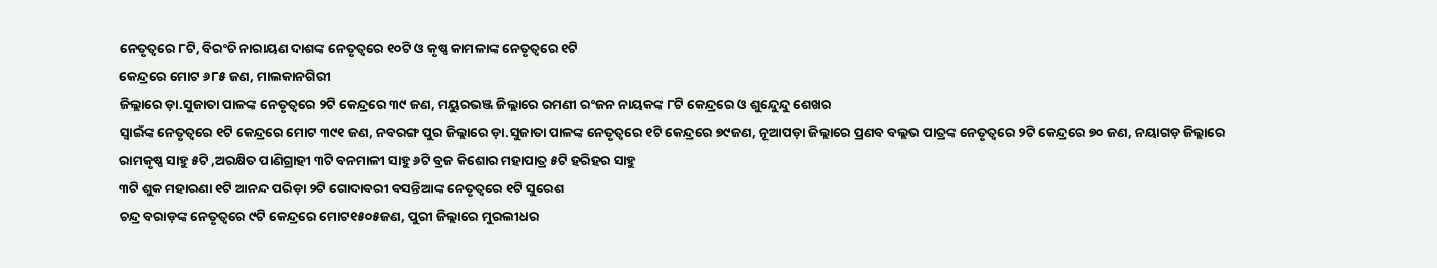ନେତୃତ୍ୱରେ ୮ଟି, ବିରଂଚି ନାରାୟଣ ଦାଶଙ୍କ ନେତୃତ୍ୱରେ ୧୦ଟି ଓ କୃଷ୍ଣ କାମଳାଙ୍କ ନେତୃତ୍ୱରେ ୧ଟି
କେନ୍ଦ୍ରରେ ମୋଟ ୬୮୫ ଜଣ, ମାଲକାନଗିରୀ
ଜିଲ୍ଲାରେ ଡ଼ା.ସୁଜାତା ପାଳଙ୍କ ନେତୃତ୍ୱରେ ୨ଟି କେନ୍ଦ୍ରରେ ୩୯ ଜଣ, ମୟୁରଭଞ୍ଜ ଜିଲ୍ଲାରେ ରମଣୀ ରଂଜନ ନାୟକଙ୍କ ୮ଟି କେନ୍ଦ୍ରରେ ଓ ଶୁନ୍ଦେୁନ୍ଦୁ ଶେଖର
ସ୍ୱାଇଁଙ୍କ ନେତୃତ୍ୱରେ ୧ଟି କେନ୍ଦ୍ରରେ ମୋଟ ୩୯୧ ଜଣ, ନବରଙ୍ଗ ପୁର ଜିଲ୍ଲାରେ ଡ଼ା.ସୁଜାତା ପାଳଙ୍କ ନେତୃତ୍ୱରେ ୧ଟି କେନ୍ଦ୍ରରେ ୭୯ଜଣ, ନୂଆପଡ଼ା ଜିଲ୍ଲାରେ ପ୍ରଣବ ବଲ୍ଲଭ ପାତ୍ରଙ୍କ ନେତୃତ୍ୱରେ ୨ଟି କେନ୍ଦ୍ରରେ ୭୦ ଜଣ, ନୟାଗଡ଼ ଜିଲ୍ଲାରେ ରାମକୃଷ୍ଣ ସାହୁ ୫ଟି ,ଅରକ୍ଷିତ ପାଣିଗ୍ରାହୀ ୩ଟି ବନମାଳୀ ସାହୁ ୬ଟି ବ୍ରଜ କିଶୋର ମହାପାତ୍ର ୫ଟି ହରିହର ସାହୁ
୩ଟି ଶୁକ ମହାରଣା ୧ଟି ଆନନ୍ଦ ପରିଡ଼ା ୨ଟି ଗୋଦାବରୀ ବସନ୍ତିଆଙ୍କ ନେତୃତ୍ୱରେ ୧ଟି ସୁରେଶ
ଚନ୍ଦ୍ର ବରାଡ଼ଙ୍କ ନେତୃତ୍ୱରେ ୯ଟି କେନ୍ଦ୍ରରେ ମୋଟ୧୫୦୫ଜଣ, ପୁରୀ ଜିଲ୍ଲାରେ ମୁରଲୀଧର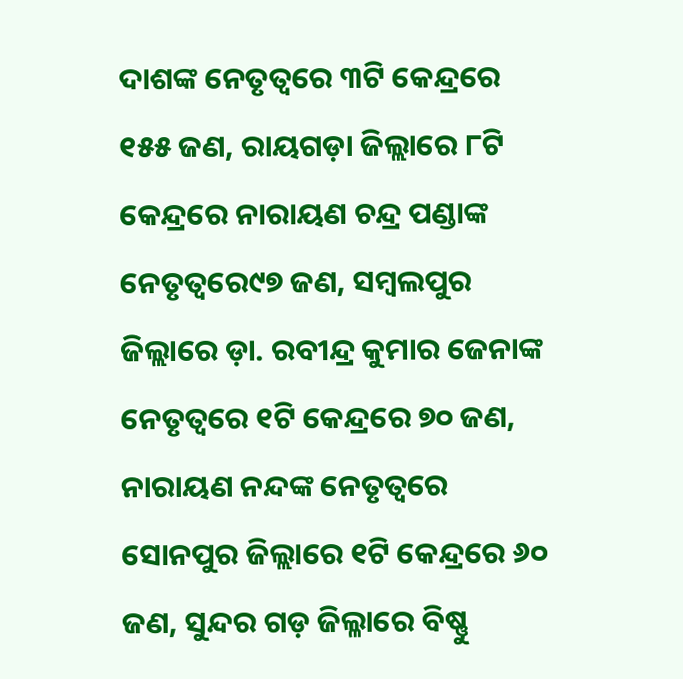ଦାଶଙ୍କ ନେତୃତ୍ୱରେ ୩ଟି କେନ୍ଦ୍ରରେ ୧୫୫ ଜଣ, ରାୟଗଡ଼ା ଜିଲ୍ଲାରେ ୮ଟି କେନ୍ଦ୍ରରେ ନାରାୟଣ ଚନ୍ଦ୍ର ପଣ୍ଡାଙ୍କ ନେତୃତ୍ୱରେ୯୭ ଜଣ, ସମ୍ବଲପୁର
ଜିଲ୍ଲାରେ ଡ଼ା. ରବୀନ୍ଦ୍ର କୁମାର ଜେନାଙ୍କ ନେତୃତ୍ୱରେ ୧ଟି କେନ୍ଦ୍ରରେ ୭୦ ଜଣ, ନାରାୟଣ ନନ୍ଦଙ୍କ ନେତୃତ୍ୱରେ ସୋନପୁର ଜିଲ୍ଲାରେ ୧ଟି କେନ୍ଦ୍ରରେ ୬୦ ଜଣ, ସୁନ୍ଦର ଗଡ଼ ଜିଲ୍ଳାରେ ବିଷ୍ଣୁ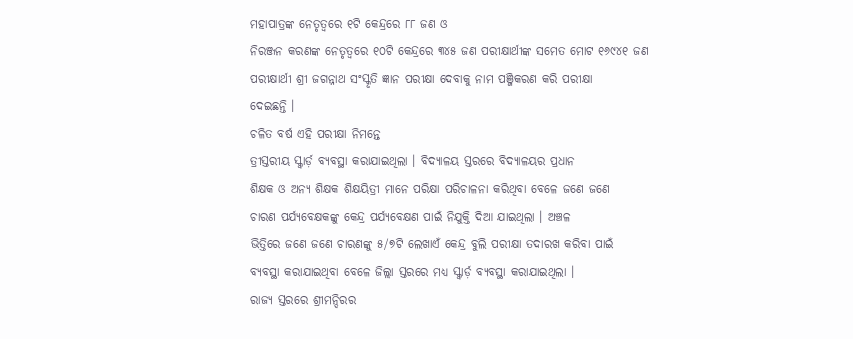ମହାପାତ୍ରଙ୍କ ନେତୃତ୍ୱରେ ୧ଟି କେନ୍ଦ୍ରରେ ୮୮ ଜଣ ଓ
ନିରଞ୍ଜନ କରଣଙ୍କ ନେତୃତ୍ୱରେ ୧୦ଟି କେନ୍ଦ୍ରରେ ୩୪୫ ଜଣ ପରୀକ୍ଷାର୍ଥୀଙ୍କ ସମେତ ମୋଟ ୧୬୯୪୧ ଜଣ
ପରୀକ୍ଷାର୍ଥୀ ଶ୍ରୀ ଜଗନ୍ନାଥ ସଂସ୍କୃତି ଜ୍ଞାନ ପରୀକ୍ଷା ଦେବାକୁ ନାମ ପଞ୍ଜିକରଣ କରି ପରୀକ୍ଷା
ଦେଇଛନ୍ତି ।
ଚଳିତ ବର୍ଷ ଏହି ପରୀକ୍ଷା ନିମନ୍ତେ
ତ୍ରୀସ୍ତରୀୟ ସ୍କ୍ୱାର୍ଡ଼ ବ୍ୟବସ୍ଥା କରାଯାଇଥିଲା । ବିଦ୍ୟାଳୟ ସ୍ତରରେ ବିଦ୍ୟାଳୟର ପ୍ରଧାନ
ଶିକ୍ଷକ ଓ ଅନ୍ୟ ଶିକ୍ଷକ ଶିକ୍ଷୟିତ୍ରୀ ମାନେ ପରିକ୍ଷା ପରିଚାଳନା କରିଥିବା ବେଳେ ଜଣେ ଜଣେ
ଚାରଣ ପର୍ଯ୍ୟବେକ୍ଷକଙ୍କୁ କେନ୍ଦ୍ର ପର୍ଯ୍ୟବେକ୍ଷଣ ପାଇଁ ନିଯୁକ୍ତି ଦିଆ ଯାଇଥିଲା । ଅଞ୍ଚଳ
ଭିତ୍ତିରେ ଜଣେ ଜଣେ ଚାରଣଙ୍କୁ ୫/୭ଟି ଲେଖାଏଁ କେନ୍ଦ୍ର ବୁଲି ପରୀକ୍ଷା ତଦାରଖ କରିବା ପାଇଁ
ବ୍ୟବସ୍ଥା କରାଯାଇଥିବା ବେଳେ ଜିଲ୍ଲା ସ୍ତରରେ ମଧ୍ୟ ସ୍କ୍ୱାର୍ଡ଼ ବ୍ୟବସ୍ଥା କରାଯାଇଥିଲା ।
ରାଜ୍ୟ ସ୍ତରରେ ଶ୍ରୀମନ୍ଦିରର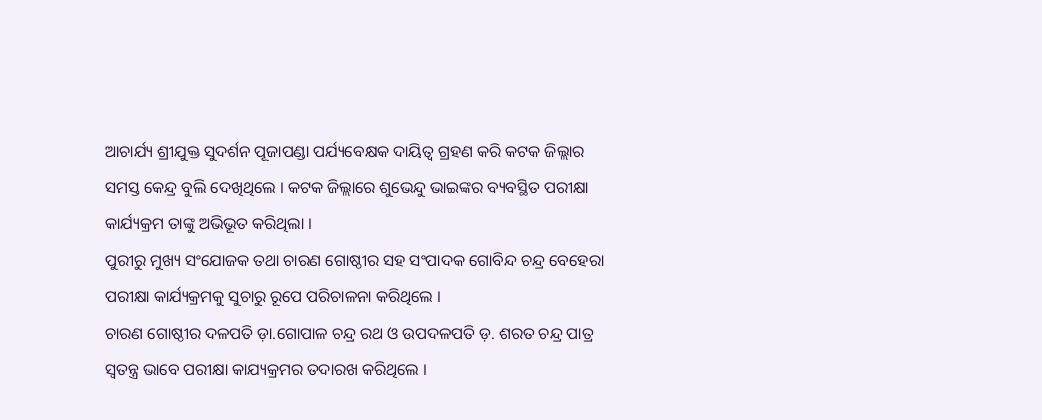ଆଚାର୍ଯ୍ୟ ଶ୍ରୀଯୁକ୍ତ ସୁଦର୍ଶନ ପୂଜାପଣ୍ଡା ପର୍ଯ୍ୟବେକ୍ଷକ ଦାୟିତ୍ୱ ଗ୍ରହଣ କରି କଟକ ଜିଲ୍ଲାର
ସମସ୍ତ କେନ୍ଦ୍ର ବୁଲି ଦେଖିଥିଲେ । କଟକ ଜିଲ୍ଲାରେ ଶୁଭେନ୍ଦୁ ଭାଇଙ୍କର ବ୍ୟବସ୍ଥିତ ପରୀକ୍ଷା
କାର୍ଯ୍ୟକ୍ରମ ତାଙ୍କୁ ଅଭିଭୂତ କରିଥିଲା ।
ପୁରୀରୁ ମୁଖ୍ୟ ସଂଯୋଜକ ତଥା ଚାରଣ ଗୋଷ୍ଠୀର ସହ ସଂପାଦକ ଗୋବିନ୍ଦ ଚନ୍ଦ୍ର ବେହେରା
ପରୀକ୍ଷା କାର୍ଯ୍ୟକ୍ରମକୁ ସୁଚାରୁ ରୂପେ ପରିଚାଳନା କରିଥିଲେ ।
ଚାରଣ ଗୋଷ୍ଠୀର ଦଳପତି ଡ଼ା.ଗୋପାଳ ଚନ୍ଦ୍ର ରଥ ଓ ଉପଦଳପତି ଡ଼. ଶରତ ଚନ୍ଦ୍ର ପାତ୍ର
ସ୍ୱତନ୍ତ୍ର ଭାବେ ପରୀକ୍ଷା କାଯ୍ୟକ୍ରମର ତଦାରଖ କରିଥିଲେ ।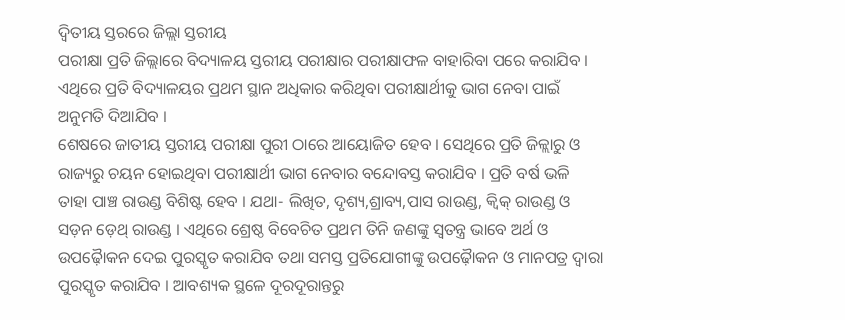ଦ୍ୱିତୀୟ ସ୍ତରରେ ଜିଲ୍ଲା ସ୍ତରୀୟ
ପରୀକ୍ଷା ପ୍ରତି ଜିଲ୍ଲାରେ ବିଦ୍ୟାଳୟ ସ୍ତରୀୟ ପରୀକ୍ଷାର ପରୀକ୍ଷାଫଳ ବାହାରିବା ପରେ କରାଯିବ ।
ଏଥିରେ ପ୍ରତି ବିଦ୍ୟାଳୟର ପ୍ରଥମ ସ୍ଥାନ ଅଧିକାର କରିଥିବା ପରୀକ୍ଷାର୍ଥୀକୁ ଭାଗ ନେବା ପାଇଁ
ଅନୁମତି ଦିଆଯିବ ।
ଶେଷରେ ଜାତୀୟ ସ୍ତରୀୟ ପରୀକ୍ଷା ପୁରୀ ଠାରେ ଆୟୋଜିତ ହେବ । ସେଥିରେ ପ୍ରତି ଜିଳ୍ଲାରୁ ଓ
ରାଜ୍ୟରୁ ଚୟନ ହୋଇଥିବା ପରୀକ୍ଷାର୍ଥୀ ଭାଗ ନେବାର ବନ୍ଦୋବସ୍ତ କରାଯିବ । ପ୍ରତି ବର୍ଷ ଭଳି
ତାହା ପାଞ୍ଚ ରାଉଣ୍ଡ ବିଶିଷ୍ଟ ହେବ । ଯଥା- ଲିଖିତ, ଦୃଶ୍ୟ,ଶ୍ରାବ୍ୟ,ପାସ ରାଉଣ୍ଡ, କ୍ୱିକ୍ ରାଉଣ୍ଡ ଓ
ସଡ଼ନ ଡ଼େଥ୍ ରାଉଣ୍ଡ । ଏଥିରେ ଶ୍ରେଷ୍ଠ ବିବେଚିତ ପ୍ରଥମ ତିନି ଜଣଙ୍କୁ ସ୍ୱତନ୍ତ୍ର ଭାବେ ଅର୍ଥ ଓ
ଉପଢ଼ୈାକନ ଦେଇ ପୁରସ୍କୃତ କରାଯିବ ତଥା ସମସ୍ତ ପ୍ରତିଯୋଗୀଙ୍କୁ ଉପଢ଼ୈାକନ ଓ ମାନପତ୍ର ଦ୍ୱାରା
ପୁରସ୍କୃତ କରାଯିବ । ଆବଶ୍ୟକ ସ୍ଥଳେ ଦୂରଦୂରାନ୍ତରୁ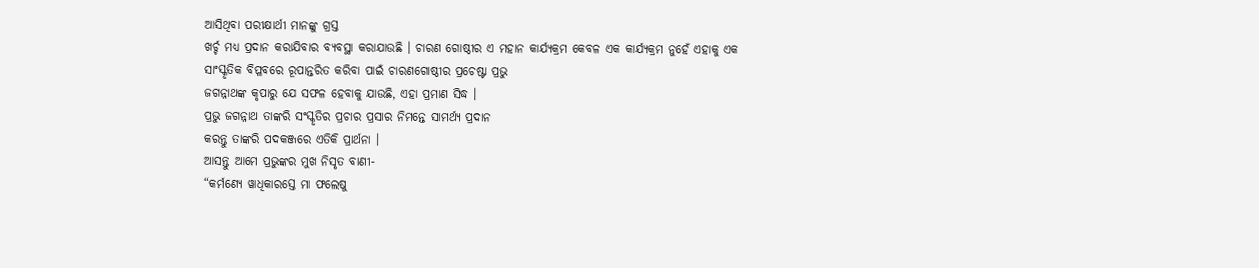ଆସିଥିବା ପରୀକ୍ଷାର୍ଥୀ ମାନଙ୍କୁ ଗ୍ରସ୍ତ
ଖର୍ଚ୍ଚ ମଧ୍ୟ ପ୍ରଦାନ କରାଯିବାର ବ୍ୟବସ୍ଥା କରାଯାଉଛି । ଚାରଣ ଗୋଷ୍ଠୀର ଏ ମହାନ କାର୍ଯ୍ୟକ୍ରମ କେବଳ ଏକ କାର୍ଯ୍ୟକ୍ରମ ନୁହେଁ ଏହାକୁ ଏକ
ସାଂସ୍କୃତିକ ବିପ୍ଳବରେ ରୂପାନ୍ତରିତ କରିବା ପାଇଁ ଚାରଣଗୋଷ୍ଠୀର ପ୍ରଚେଷ୍ଟା ପ୍ରଭୁ
ଜଗନ୍ନାଥଙ୍କ କୃପାରୁ ଯେ ସଫଳ ହେବାକୁ ଯାଉଛି, ଏହା ପ୍ରମାଣ ସିଦ୍ଧ ।
ପ୍ରଭୁ ଜଗନ୍ନାଥ ତାଙ୍କରି ସଂସ୍କୃତିର ପ୍ରଚାର ପ୍ରସାର ନିମନ୍ତେ ସାମର୍ଥ୍ୟ ପ୍ରଦାନ
କରନ୍ତୁ ତାଙ୍କରି ପଦକଞ୍ଜରେ ଏତିକି ପ୍ରାର୍ଥନା ।
ଆସନ୍ତୁ ଆମେ ପ୍ରଭୁଙ୍କର ମୁଖ ନିସୃତ ବାଣୀ-
“କର୍ମଣ୍ୟେ ୱାଧିକାରସ୍ତେ ମା ଫଲେଷୁ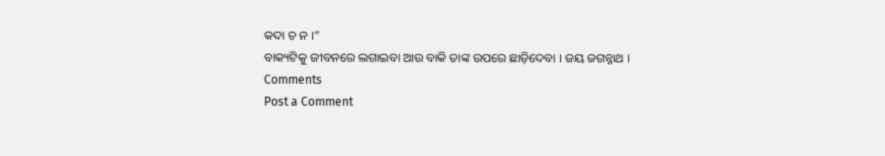କଦା ଚ ନ ।”
ବାକ୍ୟଟିକୁ ଜୀବନରେ ଲଗାଇବା ଆଉ ବାକି ତାଙ୍କ ଉପରେ ଛାଡ଼ିଦେବା । ଜୟ ଜଗନ୍ନାଥ ।
Comments
Post a Comment